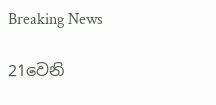Breaking News

21වෙනි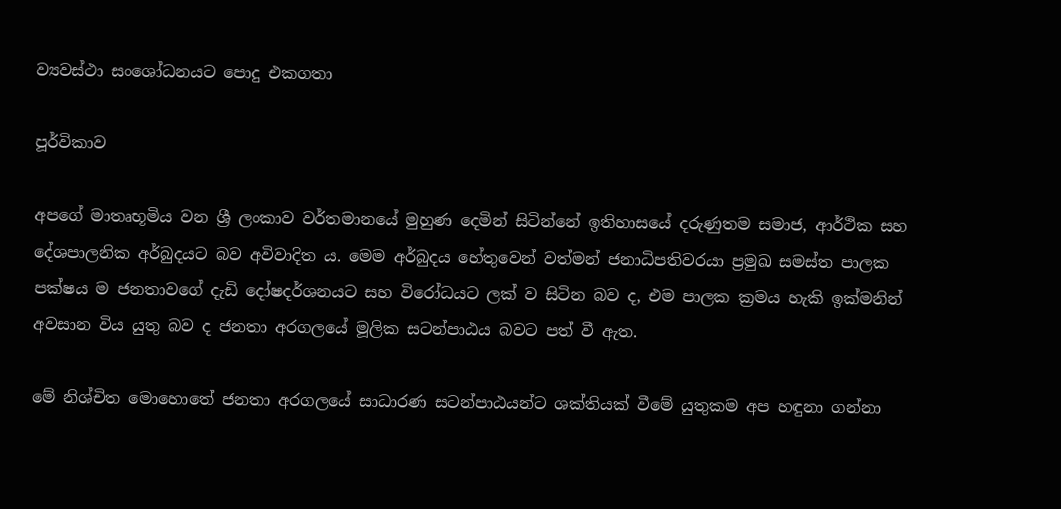ව්‍යවස්ථා සංශෝධනයට පොදු එකගතා

පූර්විකාව

අපගේ මාතෘභූමිය වන ශ්‍රී ලංකාව වර්තමානයේ මුහුණ දෙමින් සිටින්නේ ඉතිහාසයේ දරුණුතම සමාජ, ආර්ථික සහ දේශපාලනික අර්බුදයට බව අවිවාදිත ය. මෙම අර්බුදය හේතුවෙන් වත්මන් ජනාධිපතිවරයා ප්‍රමුඛ සමස්ත පාලක පක්ෂය ම ජනතාවගේ දැඩි දෝෂදර්ශනයට සහ විරෝධයට ලක් ව සිටින බව ද, එම පාලක ක්‍රමය හැකි ඉක්මනින් අවසාන විය යුතු බව ද ජනතා අරගලයේ මූලික සටන්පාඨය බවට පත් වී ඇත.

මේ නිශ්චිත මොහොතේ ජනතා අරගලයේ සාධාරණ සටන්පාඨයන්ට ශක්තියක් වීමේ යුතුකම අප හඳුනා ගන්නා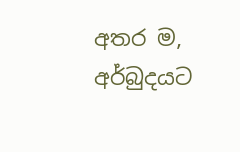අතර ම, අර්බුදයට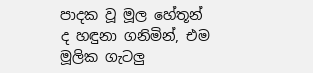පාදක වූ මූල හේතූන් ද හඳුනා ගනිමින්, එම මූලික ගැටලු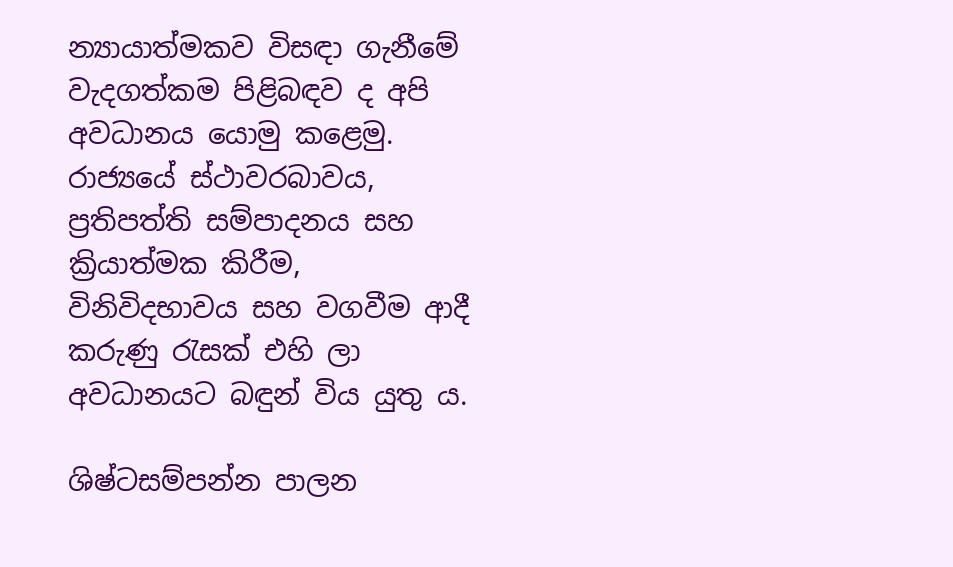න්‍යායාත්මකව විසඳා ගැනීමේ වැදගත්කම පිළිබඳව ද අපි අවධානය යොමු කළෙමු. රාජ්‍යයේ ස්ථාවරබාවය, ප්‍රතිපත්ති සම්පාදනය සහ ක්‍රියාත්මක කිරීම, විනිවිදභාවය සහ වගවීම ආදී කරුණු රැසක් එහි ලා අවධානයට බඳුන් විය යුතු ය.

ශිෂ්ටසම්පන්න පාලන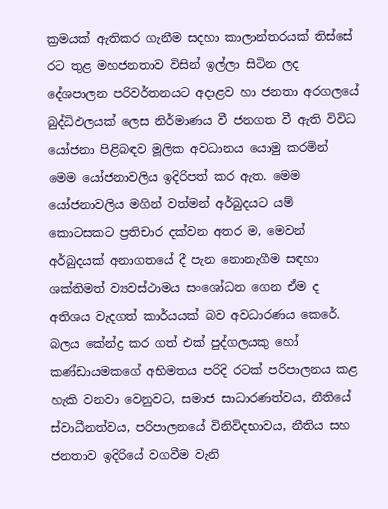ක්‍රමයක් ඇතිකර ගැනීම සදහා කාලාන්තරයක් තිස්සේ රට තුළ මහජනතාව විසින් ඉල්ලා සිටින ලද දේශපාලන පරිවර්තනයට අදාළව හා ජනතා අරගලයේ බුද්ධිඵලයක් ලෙස නිර්මාණය වී ජනගත වී ඇති විවිධ යෝජනා පිළිබඳව මූලික අවධානය යොමු කරමින් මෙම යෝජනාවලිය ඉදිරිපත් කර ඇත. මෙම යෝජනාවලිය මගින් වත්මන් අර්බුදයට යම් කොටසකට ප්‍රතිචාර දක්වන අතර ම, මෙවන් අර්බුදයක් අනාගතයේ දී පැන නොනැගීම සඳහා ශක්තිමත් ව්‍යවස්ථාමය සංශෝධන ගෙන ඒම ද අතිශය වැදගත් කාර්යයක් බව අවධාරණය කෙරේ. බලය කේන්ද්‍ර කර ගත් එක් පුද්ගලයකු හෝ කණ්ඩායමකගේ අභිමතය පරිදි රටක් පරිපාලනය කළ හැකි වනවා වෙනුවට, සමාජ සාධාරණත්වය, නීතියේ ස්වාධීනත්වය, පරිපාලනයේ විනිවිදභාවය, නීතිය සහ ජනතාව ඉදිරියේ වගවීම වැනි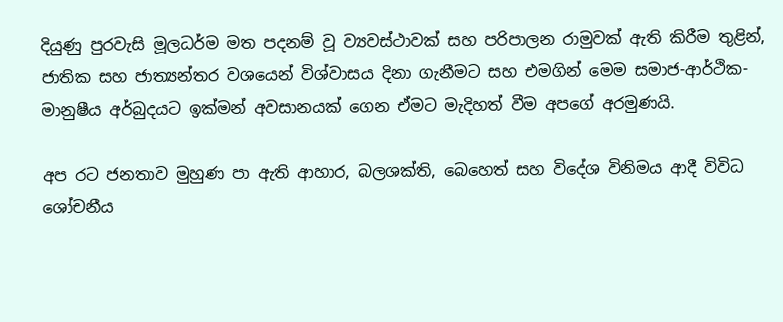දියුණු පුරවැසි මූලධර්ම මත පදනම් වූ ව්‍යවස්ථාවක් සහ පරිපාලන රාමුවක් ඇති කිරීම තුළින්, ජාතික සහ ජාත්‍යන්තර වශයෙන් විශ්වාසය දිනා ගැනීමට සහ එමගින් මෙම සමාජ-ආර්ථික-මානුෂීය අර්බුදයට ඉක්මන් අවසානයක් ගෙන ඒමට මැදිහත් වීම අපගේ අරමුණයි.

අප රට ජනතාව මුහුණ පා ඇති ආහාර, බලශක්ති, බෙහෙත් සහ විදේශ විනිමය ආදී විවිධ ශෝචනීය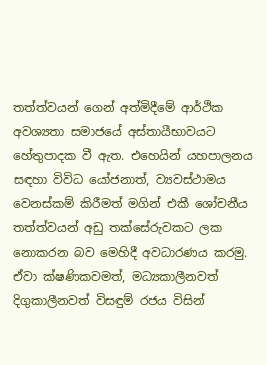තත්ත්වයන් ගෙන් අත්මිදීමේ ආර්ථික අවශ්‍යතා සමාජයේ අස්තායීභාවයට හේතුපාදක වී ඇත. එහෙයින් යහපාලනය සඳහා විවිධ යෝජනාත්, ව්‍යවස්ථාමය වෙනස්කම් කිරීමත් මගින් එකී ශෝචනීය තත්ත්වයන් අඩු තක්සේරුවකට ලක නොකරන බව මෙහිදී අවධාරණය කරමු. ඒවා ක්ෂණිකවමත්, මධ්‍යකාලීනවත් දිගුකාලීනවත් විසඳුම් රජය විසින්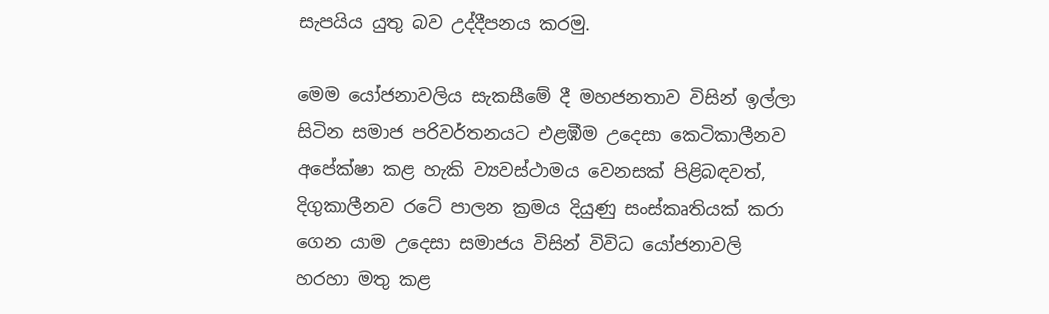සැපයිය යුතු බව උද්දීපනය කරමු.

මෙම යෝජනාවලිය සැකසීමේ දී මහජනතාව විසින් ඉල්ලා සිටින සමාජ පරිවර්තනයට එළඹීම උදෙසා කෙටිකාලීනව අපේක්ෂා කළ හැකි ව්‍යවස්ථාමය වෙනසක් පිළිබඳවත්, දිගුකාලීනව රටේ පාලන ක්‍රමය දියුණු සංස්කෘතියක් කරා ගෙන යාම උදෙසා සමාජය විසින් විවිධ යෝජනාවලි හරහා මතු කළ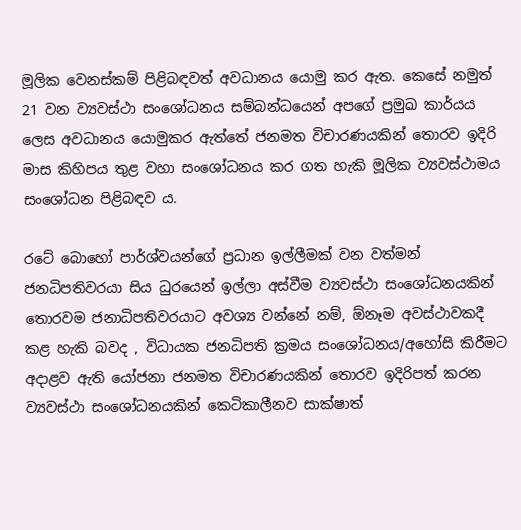මූලික වෙනස්කම් පිළිබඳවත් අවධානය යොමු කර ඇත. කෙසේ නමුත් 21 වන ව්‍යවස්ථා සංශෝධනය සම්බන්ධයෙන් අපගේ ප්‍රමුඛ කාර්යය ලෙස අවධානය යොමුකර ඇත්තේ ජනමත විචාරණයකින් තොරව ඉදිරි මාස කිහිපය තුළ වහා සංශෝධනය කර ගත හැකි මූලික ව්‍යවස්ථාමය සංශෝධන පිළිබඳව ය.

රටේ බොහෝ පාර්ශ්වයන්ගේ ප්‍රධාන ඉල්ලීමක් වන වත්මන් ජනධිපතිවරයා සිය ධුරයෙන් ඉල්ලා අස්වීම ව්‍යවස්ථා සංශෝධනයකින් තොරවම ජනාධිපතිවරයාට අවශ්‍ය වන්නේ නම්, ඕනෑම අවස්ථාවකදී කළ හැකි බවද , විධායක ජනධිපති ක්‍රමය සංශෝධනය/අහෝසි කිරීමට අදාළව ඇති යෝජනා ජනමත විචාරණයකින් තොරව ඉදිරිපත් කරන ව්‍යවස්ථා සංශෝධනයකින් කෙටිකාලීනව සාක්ෂාත්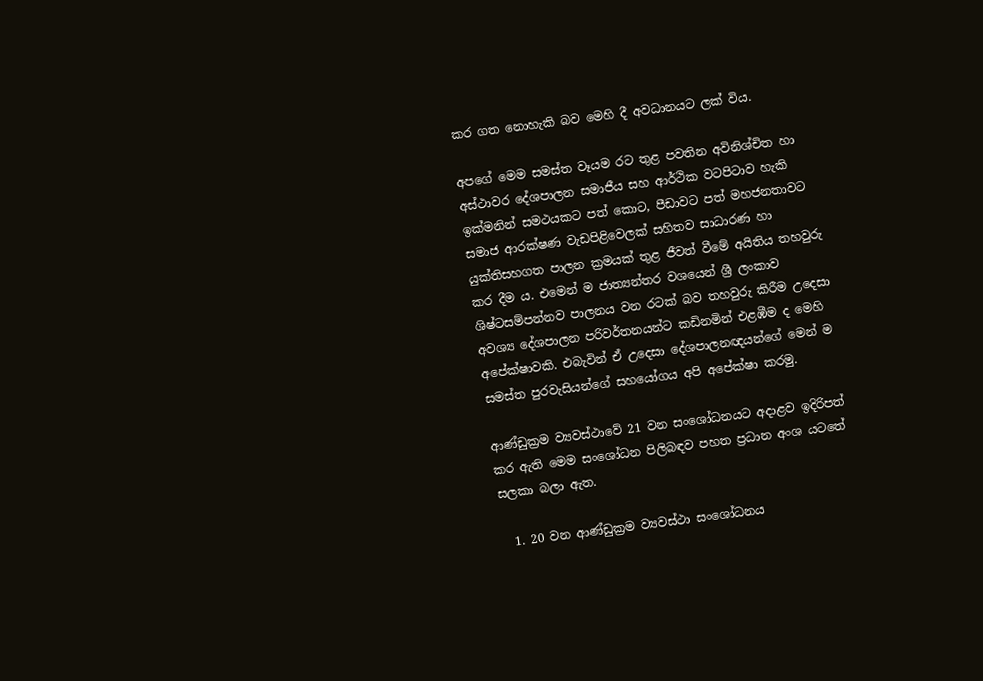කර ගත නොහැකි බව මෙහි දී අවධානයට ලක් විය.

අපගේ මෙම සමස්ත වෑයම රට තුළ පවතින අවිනිශ්චිත හා අස්ථාවර දේශපාලන සමාජීය සහ ආර්ථික වටපිටාව හැකි ඉක්මනින් සමථයකට පත් කොට, පීඩාවට පත් මහජනතාවට සමාජ ආරක්ෂණ වැඩපිළිවෙලක් සහිතව සාධාරණ හා යුක්තිසහගත පාලන ක්‍රමයක් තුළ ජීවත් වීමේ අයිතිය තහවුරු කර දීම ය. එමෙන් ම ජාත්‍යන්තර වශයෙන් ශ්‍රී ලංකාව ශිෂ්ටසම්පන්නව පාලනය වන රටක් බව තහවුරු කිරීම උදෙසා අවශ්‍ය දේශපාලන පරිවර්තනයන්ට කඩිනමින් එළඹීම ද මෙහි අපේක්ෂාවකි. එබැවින් ඒ උදෙසා දේශපාලනඥයන්ගේ මෙන් ම සමස්ත පුරවැසියන්ගේ සහයෝගය අපි අපේක්ෂා කරමු.

ආණ්ඩුක්‍රම ව්‍යවස්ථාවේ 21 වන සංශෝධනයට අදාළව ඉදිරිපත් කර ඇති මෙම සංශෝධන පිලිබඳව පහත ප්‍රධාන අංශ යටතේ සලකා බලා ඇත.

  1. 20 වන ආණ්ඩුක්‍රම ව්‍යවස්ථා සංශෝධනය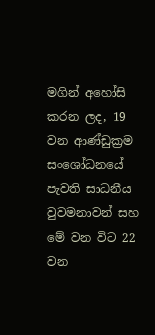මගින් අහෝසි කරන ලද, 19 වන ආණ්ඩුක්‍රම සංශෝධනයේ පැවති සාධනීය වුවමනාවන් සහ මේ වන විට 22 වන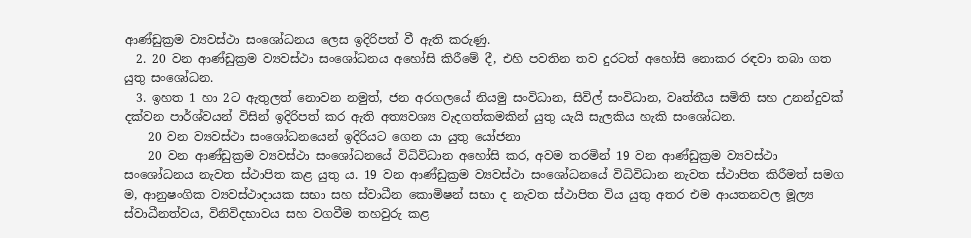ආණ්ඩුක්‍රම ව්‍යවස්ථා සංශෝධනය ලෙස ඉදිරිපත් වී ඇති කරුණු.
  2. 20 වන ආණ්ඩුක්‍රම ව්‍යවස්ථා සංශෝධනය අහෝසි කිරීමේ දී, එහි පවතින තව දුරටත් අහෝසි නොකර රඳවා තබා ගත යුතු සංශෝධන.
  3. ඉහත 1 හා 2ට ඇතුලත් නොවන නමුත්, ජන අරගලයේ නියමු සංවිධාන, සිවිල් සංවිධාන, වෘත්තීය සමිති සහ උනන්දුවක් දක්වන පාර්ශ්වයන් විසින් ඉදිරිපත් කර ඇති අත්‍යවශ්‍ය වැදගත්කමකින් යුතු යැයි සැලකිය හැකි සංශෝධන.
    20 වන ව්‍යවස්ථා සංශෝධනයෙන් ඉදිරියට ගෙන යා යුතු යෝජනා
    20 වන ආණ්ඩුක්‍රම ව්‍යවස්ථා සංශෝධනයේ විධිවිධාන අහෝසි කර, අවම තරමින් 19 වන ආණ්ඩුක්‍රම ව්‍යවස්ථා සංශෝධනය නැවත ස්ථාපිත කළ යුතු ය. 19 වන ආණ්ඩුක්‍රම ව්‍යවස්ථා සංශෝධනයේ විධිවිධාන නැවත ස්ථාපිත කිරීමත් සමග ම, ආනුෂංගික ව්‍යවස්ථාදායක සභා සහ ස්වාධීන කොමිෂන් සභා ද නැවත ස්ථාපිත විය යුතු අතර එම ආයතනවල මූල්‍ය ස්වාධීනත්වය, විනිවිදභාවය සහ වගවීම තහවුරු කළ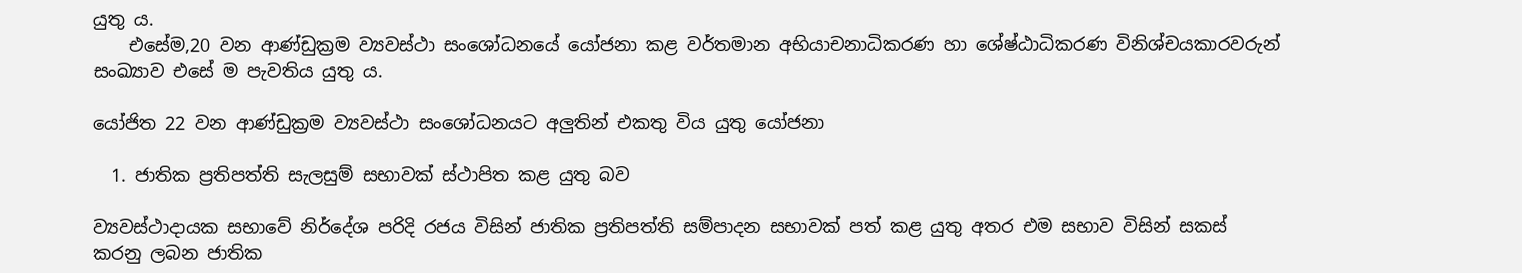යුතු ය.
    එසේම,20 වන ආණ්ඩුක්‍රම ව්‍යවස්ථා සංශෝධනයේ යෝජනා කළ වර්තමාන අභියාචනාධිකරණ හා ශේෂ්ඨාධිකරණ විනිශ්චයකාරවරුන් සංඛ්‍යාව එසේ ම පැවතිය යුතු ය.

යෝජිත 22 වන ආණ්ඩුක්‍රම ව්‍යවස්ථා සංශෝධනයට අලුතින් එකතු විය යුතු යෝජනා

  1. ජාතික ප්‍රතිපත්ති සැලසුම් සභාවක් ස්ථාපිත කළ යුතු බව

ව්‍යවස්ථාදායක සභාවේ නිර්දේශ පරිදි රජය විසින් ජාතික ප්‍රතිපත්ති සම්පාදන සභාවක් පත් කළ යුතු අතර එම සභාව විසින් සකස් කරනු ලබන ජාතික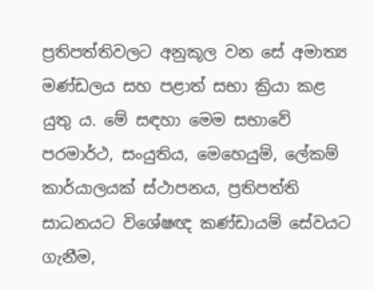ප්‍රතිපත්තිවලට අනුකූල වන සේ අමාත්‍ය මණ්ඩලය සහ පළාත් සභා ක්‍රියා කළ යුතු ය. මේ සඳහා මෙම සභාවේ පරමාර්ථ, සංයුතිය, මෙහෙයුම්, ලේකම් කාර්යාලයක් ස්ථාපනය, ප්‍රතිපත්ති සාධනයට විශේෂඥ කණ්ඩායම් සේවයට ගැනීම,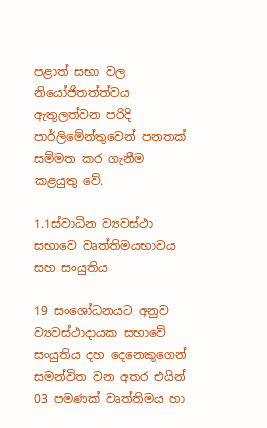පළාත් සභා වල නියෝජිතත්ත්වය ඇතුලත්වන පරිදි පාර්ලිමේන්තුවෙන් පනතක් සම්මත කර ගැනීම කළයුතු වේ.

1.1ස්වාධින ව්‍යවස්ථා සභාවෙ වෘත්තිමයභාවය සහ සංයුතිය

19 සංශෝධනයට අනුව ව්‍යවස්ථාදායක සභාවේ සංයුතිය දහ දෙනෙකුගෙන් සමන්විත වන අතර එයින් 03 පමණක් වෘත්තිමය හා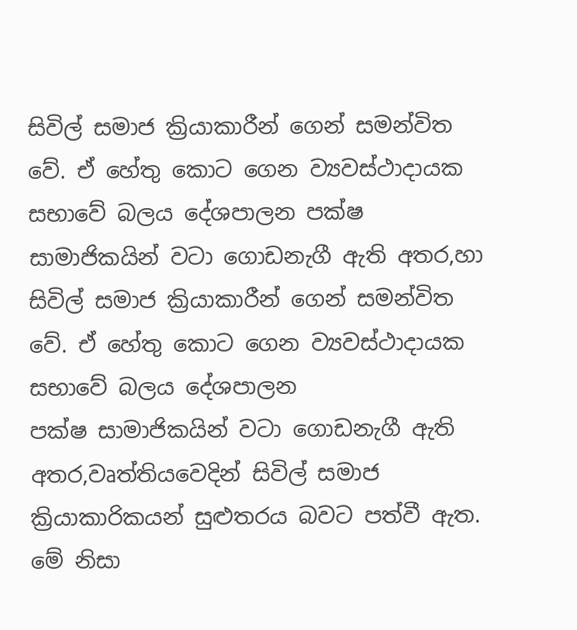සිවිල් සමාජ ක්‍රියාකාරීන් ගෙන් සමන්විත වේ. ඒ හේතු කොට ගෙන ව්‍යවස්ථාදායක සභාවේ බලය දේශපාලන පක්ෂ සාමාජිකයින් වටා ගොඩනැගී ඇති අතර,හා සිවිල් සමාජ ක්‍රියාකාරීන් ගෙන් සමන්විත වේ. ඒ හේතු කොට ගෙන ව්‍යවස්ථාදායක සභාවේ බලය දේශපාලන
පක්ෂ සාමාජිකයින් වටා ගොඩනැගී ඇති අතර,වෘත්තියවෙදින් සිවිල් සමාජ ක්‍රියාකාරිකයන් සුළුතරය බවට පත්වී ඇත. මේ නිසා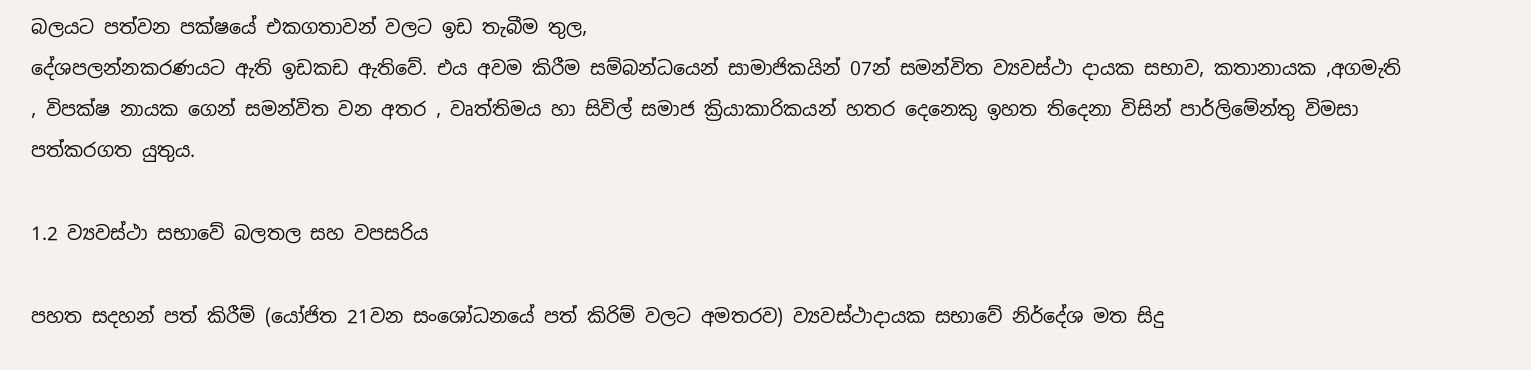බලයට පත්වන පක්ෂයේ එකගතාවන් වලට ඉඩ තැබීම තුල,
දේශපලන්නකරණයට ඇති ඉඩකඩ ඇතිවේ. එය අවම කිරීම සම්බන්ධයෙන් සාමාජිකයින් 07න් සමන්විත ව්‍යවස්ථා දායක සභාව, කතානායක ,අගමැති , විපක්ෂ නායක ගෙන් සමන්විත වන අතර , වෘත්තිමය හා සිවිල් සමාජ ක්‍රියාකාරිකයන් හතර දෙනෙකු ඉහත තිදෙනා විසින් පාර්ලිමේන්තු විමසා පත්කරගත යුතුය.

1.2 ව්‍යවස්ථා සභාවේ බලතල සහ වපසරිය

පහත සදහන් පත් කිරීම් (යෝජිත 21වන සංශෝධනයේ පත් කිරිම් වලට අමතරව) ව්‍යවස්ථාදායක සභාවේ නිර්දේශ මත සිදු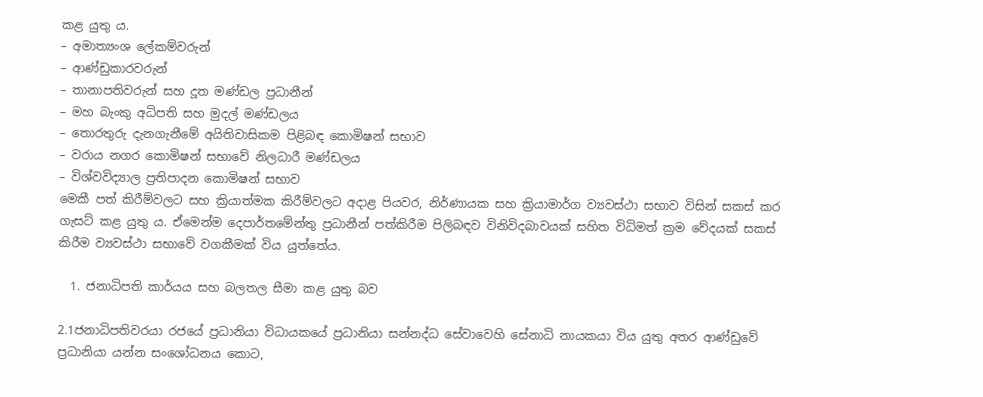කළ යුතු ය.
– අමාත්‍යංශ ලේකම්වරුන්
– ආණ්ඩුකාරවරුන්
– තානාපතිවරුන් සහ දූත මණ්ඩල ප්‍රධානීන්
– මහ බැංකු අධිපති සහ මුදල් මණ්ඩලය
– තොරතුරු දැනගැනීමේ අයිතිවාසිකම පිළිබඳ කොමිෂන් සභාව
– වරාය නගර කොමිෂන් සභාවේ නිලධාරී මණ්ඩලය
– විශ්වවිද්‍යාල ප්‍රතිපාදන කොමිෂන් සභාව
මෙකී පත් කිරීම්වලට සහ ක්‍රියාත්මක කිරීම්වලට අදාළ පියවර, නිර්ණායක සහ ක්‍රියාමාර්ග ව්‍යවස්ථා සභාව විසින් සකස් කර ගැසට් කළ යුතු ය. ඒමෙන්ම දෙපාර්තමේන්තු ප්‍රධානීන් පත්කිරීම පිලිබඳව විනිවිදබාවයක් සහිත විධිමත් ක්‍රම වේදයක් සකස් කිරීම ව්‍යවස්ථා සභාවේ වගකීමක් විය යුත්තේය.

  1. ජනාධිපති කාර්යය සහ බලතල සීමා කළ යුතු බව

2.1ජනාධිපතිවරයා රජයේ ප්‍රධානියා විධායකයේ ප්‍රධානියා සන්නද්ධ සේවාවෙහි සේනාධි නායකයා විය යුතු අතර ආණ්ඩුවේ ප්‍රධානියා යන්න සංශෝධනය කොට,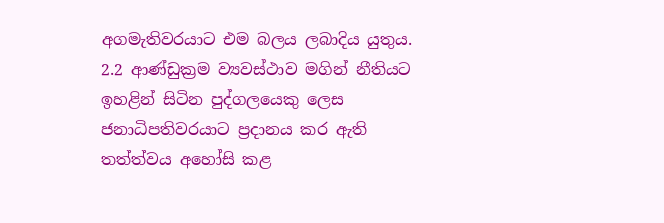අගමැතිවරයාට එම බලය ලබාදිය යුතුය.
2.2 ආණ්ඩුක්‍රම ව්‍යවස්ථාව මගින් නීතියට ඉහළින් සිටින පුද්ගලයෙකු ලෙස ජනාධිපතිවරයාට ප්‍රදානය කර ඇති තත්ත්වය අහෝසි කළ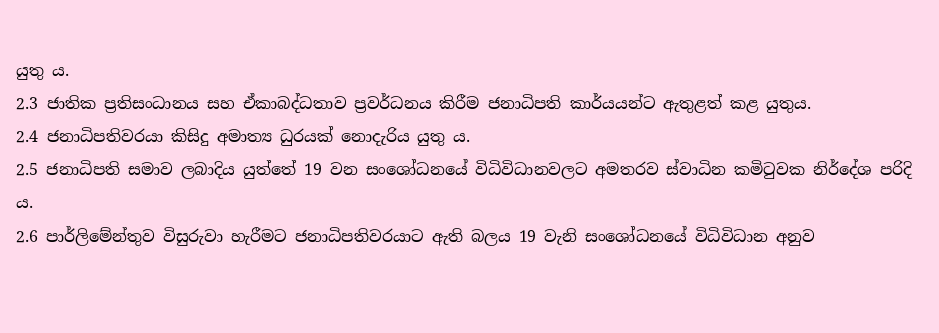යුතු ය.
2.3 ජාතික ප්‍රතිසංධානය සහ ඒකාබද්ධතාව ප්‍රවර්ධනය කිරීම ජනාධිපති කාර්යයන්ට ඇතුළත් කළ යුතුය.
2.4 ජනාධිපතිවරයා කිසිදු අමාත්‍ය ධුරයක් නොදැරිය යුතු ය.
2.5 ජනාධිපති සමාව ලබාදිය යුත්තේ 19 වන සංශෝධනයේ විධිවිධානවලට අමතරව ස්වාධින කමිටුවක නිර්දේශ පරිදි ය.
2.6 පාර්ලිමේන්තුව විසුරුවා හැරීමට ජනාධිපතිවරයාට ඇති බලය 19 වැනි සංශෝධනයේ විධිවිධාන අනුව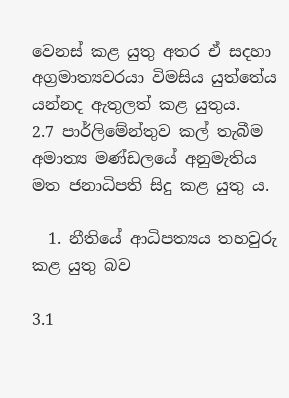වෙනස් කළ යුතු අතර ඒ සදහා අග්‍රමාත්‍යවරයා විමසිය යුත්තේය යන්නද ඇතුලත් කළ යුතුය.
2.7 පාර්ලිමේන්තුව කල් තැබීම අමාත්‍ය මණ්ඩලයේ අනුමැතිය මත ජනාධිපති සිදු කළ යුතු ය.

  1. නීතියේ ආධිපත්‍යය තහවුරු කළ යුතු බව

3.1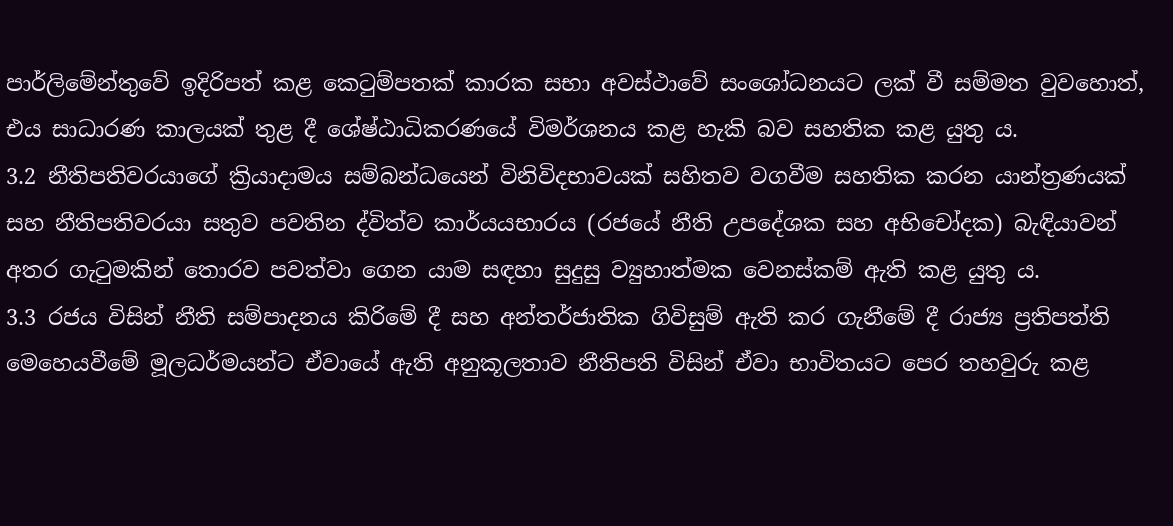පාර්ලිමේන්තුවේ ඉදිරිපත් කළ කෙටුම්පතක් කාරක සභා අවස්ථාවේ සංශෝධනයට ලක් වී සම්මත වුවහොත්, එය සාධාරණ කාලයක් තුළ දී ශේෂ්ඨාධිකරණයේ විමර්ශනය කළ හැකි බව සහතික කළ යුතු ය.
3.2 නීතිපතිවරයාගේ ක්‍රියාදාමය සම්බන්ධයෙන් විනිවිදභාවයක් සහිතව වගවීම සහතික කරන යාන්ත්‍රණයක් සහ නීතිපතිවරයා සතුව පවතින ද්විත්ව කාර්යයභාරය (රජයේ නීති උපදේශක සහ අභිචෝදක) බැඳියාවන් අතර ගැටුමකින් තොරව පවත්වා ගෙන යාම සඳහා සුදුසු ව්‍යුහාත්මක වෙනස්කම් ඇති කළ යුතු ය.
3.3 රජය විසින් නීති සම්පාදනය කිරිමේ දී සහ අන්තර්ජාතික ගිවිසුම් ඇති කර ගැනීමේ දී රාජ්‍ය ප්‍රතිපත්ති මෙහෙයවීමේ මූලධර්මයන්ට ඒවායේ ඇති අනුකූලතාව නීතිපති විසින් ඒවා භාවිතයට පෙර තහවුරු කළ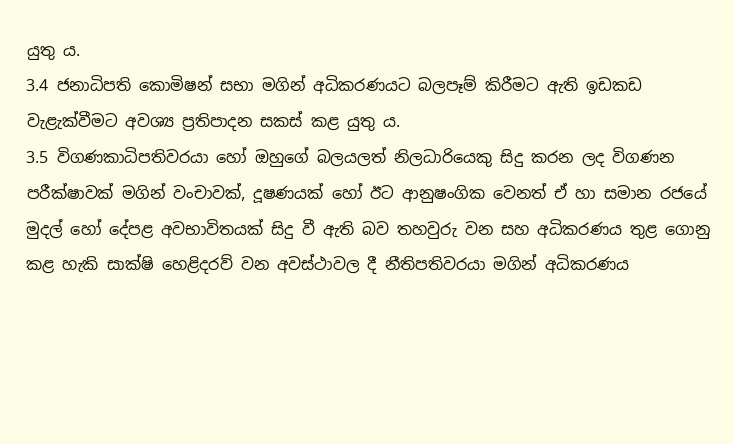යුතු ය.
3.4 ජනාධිපති කොමිෂන් සභා මගින් අධිකරණයට බලපෑම් කිරීමට ඇති ඉඩකඩ වැළැක්වීමට අවශ්‍ය ප්‍රතිපාදන සකස් කළ යුතු ය.
3.5 විගණකාධිපතිවරයා හෝ ඔහුගේ බලයලත් නිලධාරියෙකු සිදු කරන ලද විගණන පරීක්ෂාවක් මගින් වංචාවක්, දූෂණයක් හෝ ඊට ආනුෂංගික වෙනත් ඒ හා සමාන රජයේ මුදල් හෝ දේපළ අවභාවිතයක් සිදු වී ඇති බව තහවුරු වන සහ අධිකරණය තුළ ගොනු කළ හැකි සාක්ෂි හෙළිදරව් වන අවස්ථාවල දී නීතිපතිවරයා මගින් අධිකරණය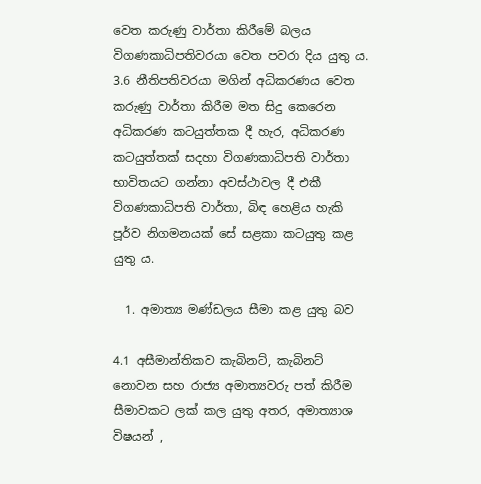වෙත කරුණු වාර්තා කිරීමේ බලය විගණකාධිපතිවරයා වෙත පවරා දිය යුතු ය.
3.6 නීතිපතිවරයා මගින් අධිකරණය වෙත කරුණු වාර්තා කිරීම මත සිදු කෙරෙන අධිකරණ කටයුත්තක දී හැර, අධිකරණ කටයුත්තක් සදහා විගණකාධිපති වාර්තා භාවිතයට ගන්නා අවස්ථාවල දී එකී විගණකාධිපති වාර්තා, බිඳ හෙළිය හැකි පූර්ව නිගමනයක් සේ සළකා කටයුතු කළ යුතු ය.

  1. අමාත්‍ය මණ්ඩලය සීමා කළ යුතු බව

4.1 අසීමාන්තිකව කැබිනට්, කැබිනට් නොවන සහ රාජ්‍ය අමාත්‍යවරු පත් කිරීම සීමාවකට ලක් කල යුතු අතර, අමාත්‍යාශ විෂයන් ,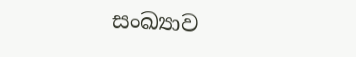සංඛ්‍යාව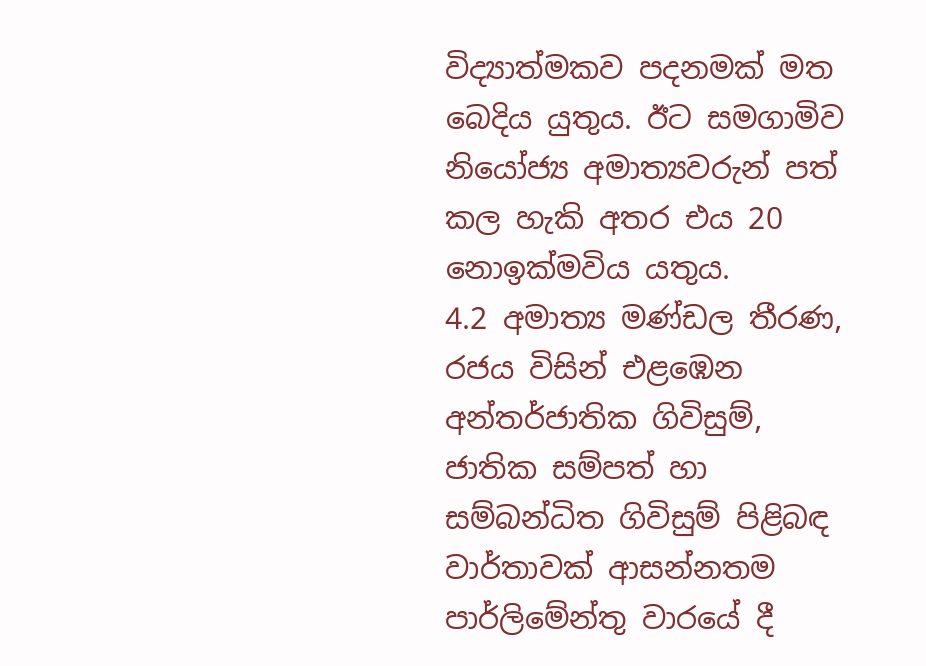විද්‍යාත්මකව පදනමක් මත බෙදිය යුතුය. ඊට සමගාමිව නියෝජ්‍ය අමාත්‍යවරුන් පත් කල හැකි අතර එය 20 නොඉක්මවිය යතුය.
4.2 අමාත්‍ය මණ්ඩල තීරණ, රජය විසින් එළඹෙන අන්තර්ජාතික ගිවිසුම්, ජාතික සම්පත් හා සම්බන්ධිත ගිවිසුම් පිළිබඳ වාර්තාවක් ආසන්නතම පාර්ලිමේන්තු වාරයේ දී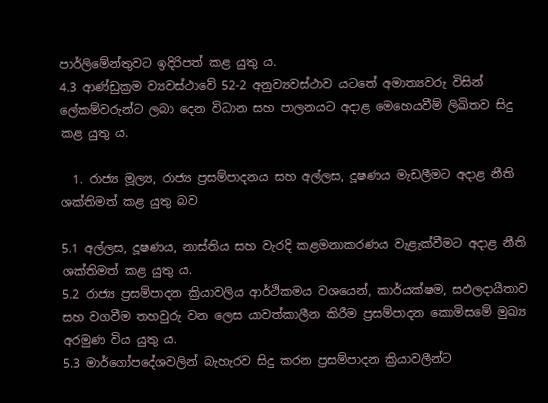පාර්ලිමේන්තුවට ඉදිරිපත් කළ යුතු ය.
4.3 ආණ්ඩුක්‍රම ව්‍යවස්ථාවේ 52-2 අනුව්‍යවස්ථාව යටතේ අමාත්‍යවරු විසින් ලේකම්වරුන්ට ලබා දෙන විධාන සහ පාලනයට අදාළ මෙහෙයවීම් ලිඛිතව සිදු කළ යුතු ය.

  1. රාජ්‍ය මූල්‍ය, රාජ්‍ය ප්‍රසම්පාදනය සහ අල්ලස, දූෂණය මැඩලීමට අදාළ නීති ශක්තිමත් කළ යුතු බව

5.1 අල්ලස, දූෂණය, නාස්තිය සහ වැරදි කළමනාකරණය වැළැක්වීමට අදාළ නීති ශක්තිමත් කළ යුතු ය.
5.2 රාජ්‍ය ප්‍රසම්පාදන ක්‍රියාවලිය ආර්ථිකමය වශයෙන්, කාර්යක්ෂම, සඵලදායීතාව සහ වගවීම තහවුරු වන ලෙස යාවත්කාලීන කිරීම ප්‍රසම්පාදන කොමිසමේ මුඛ්‍ය අරමුණ විය යුතු ය.
5.3 මාර්ගෝපදේශවලින් බැහැරව සිදු කරන ප්‍රසම්පාදන ක්‍රියාවලීන්ට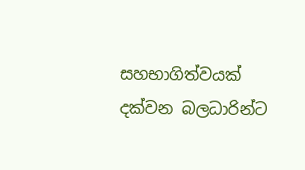සහභාගිත්වයක් දක්වන බලධාරින්ට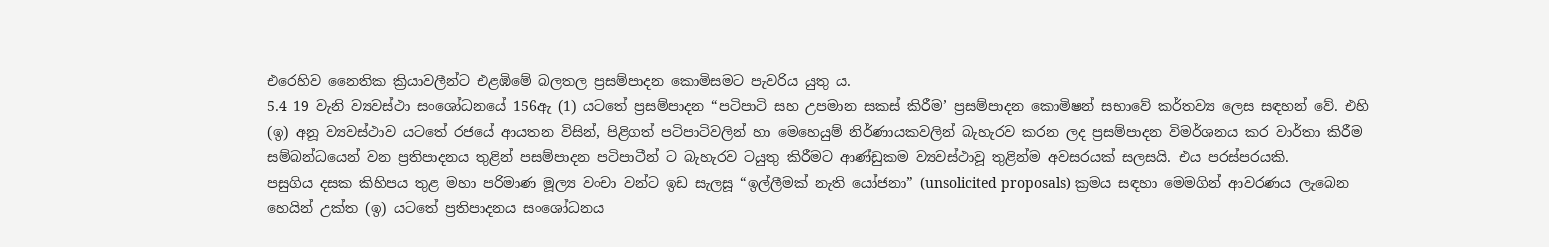එරෙහිව නෛතික ක්‍රියාවලීන්ට එළඹිමේ බලතල ප්‍රසම්පාදන කොමිසමට පැවරිය යුතු ය.
5.4 19 වැනි ව්‍යවස්ථා සංශෝධනයේ 156ඇ (1) යටතේ ප්‍රසම්පාදන “පටිපාටි සහ උපමාන සකස් කිරීම’ ප්‍රසම්පාදන කොමිෂන් සභාවේ කර්තව්‍ය ලෙස සඳහන් වේ. එහි (ඉ) අනූ ව්‍යවස්ථාව යටතේ රජයේ ආයතන විසින්, පිළිගත් පටිපාටිවලින් හා මෙහෙයුම් නිර්ණායකවලින් බැහැරව කරන ලද ප්‍රසම්පාදන විමර්ශනය කර වාර්තා කිරීම සම්බන්ධයෙන් වන ප්‍රතිපාදනය තුළින් පසම්පාදන පටිපාටීන් ට බැහැරව ටයුතු කිරීමට ආණ්ඩුකම ව්‍යවස්ථාවූ තුළින්ම අවසරයක් සලසයි. එය පරස්පරයකි.
පසුගිය දසක කිහිපය තුළ මහා පරිමාණ මූල්‍ය වංචා වන්ට ඉඩ සැලසූ “ඉල්ලීමක් නැති යෝජනා” (unsolicited proposals) ක්‍රමය සඳහා මෙමගින් ආවරණය ලැබෙන හෙයින් උක්ත (ඉ) යටතේ ප්‍රතිපාදනය සංශෝධනය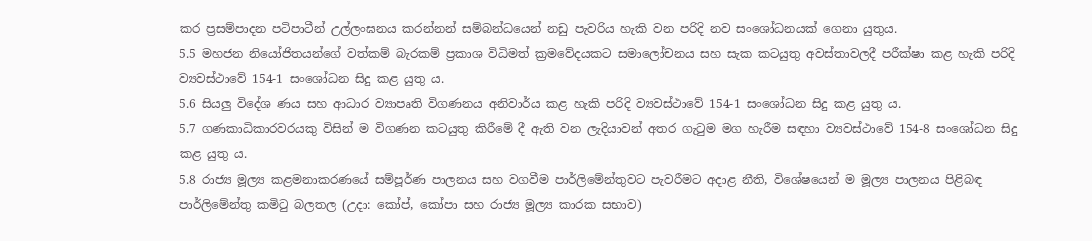කර ප්‍රසම්පාදන පටිපාටීන් උල්ලංඝනය කරන්නන් සම්බන්ධයෙන් නඩු පැවරිය හැකි වන පරිදි නව සංශෝධනයක් ගෙනා යුතුය.
5.5 මහජන නියෝජිතයන්ගේ වත්කම් බැරකම් ප්‍රකාශ විධිමත් ක්‍රමවේදයකට සමාලෝචනය සහ සැක කටයුතු අවස්තාවලදී පරීක්ෂා කළ හැකි පරිදි ව්‍යවස්ථාවේ 154-1 සංශෝධන සිදු කළ යුතු ය.
5.6 සියලු විදේශ ණය සහ ආධාර ව්‍යාපෘති විගණනය අනිවාර්ය කළ හැකි පරිදි ව්‍යවස්ථාවේ 154-1 සංශෝධන සිදු කළ යුතු ය.
5.7 ගණකාධිකාරවරයකු විසින් ම විගණන කටයුතු කිරීමේ දී ඇති වන ලැදියාවන් අතර ගැටුම මග හැරීම සඳහා ව්‍යවස්ථාවේ 154-8 සංශෝධන සිදු කළ යුතු ය.
5.8 රාජ්‍ය මූල්‍ය කළමනාකරණයේ සම්පූර්ණ පාලනය සහ වගවීම පාර්ලිමේන්තුවට පැවරීමට අදාළ නීති, විශේෂයෙන් ම මූල්‍ය පාලනය පිළිබඳ පාර්ලිමේන්තු කමිටු බලතල (උදා: කෝප්, කෝපා සහ රාජ්‍ය මූල්‍ය කාරක සභාව)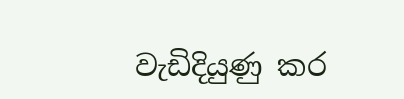වැඩිදියුණු කර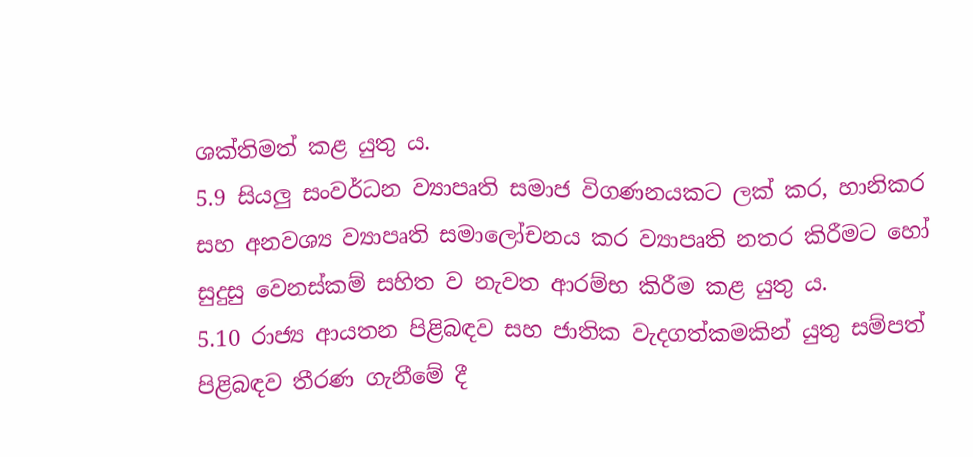ශක්තිමත් කළ යුතු ය.
5.9 සියලු සංවර්ධන ව්‍යාපෘති සමාජ විගණනයකට ලක් කර, හානිකර සහ අනවශ්‍ය ව්‍යාපෘති සමාලෝචනය කර ව්‍යාපෘති නතර කිරීමට හෝ සුදුසු වෙනස්කම් සහිත ව නැවත ආරම්භ කිරීම කළ යුතු ය.
5.10 රාජ්‍ය ආයතන පිළිබඳව සහ ජාතික වැදගත්කමකින් යුතු සම්පත් පිළිබඳව තීරණ ගැනීමේ දී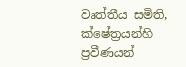වෘත්තීය සමිති, ක්ෂේත්‍රයන්හි ප්‍රවීණයන්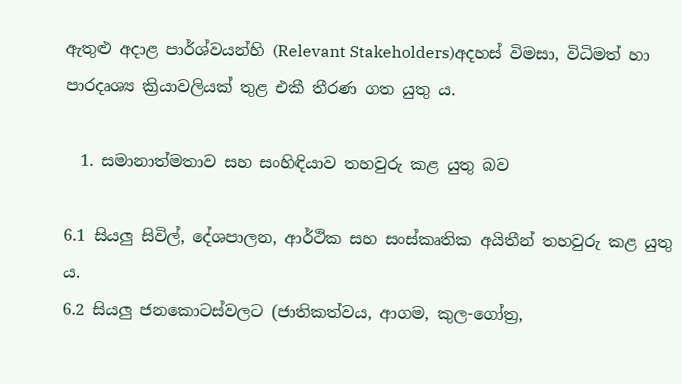ඇතුළු අදාළ පාර්ශ්වයන්හි (Relevant Stakeholders)අදහස් විමසා, විධිමත් හා පාරදෘශ්‍ය ක්‍රියාවලියක් තුළ එකී තීරණ ගත යුතු ය.

  1. සමානාත්මතාව සහ සංහිඳියාව තහවුරු කළ යුතු බව

6.1 සියලු සිවිල්, දේශපාලන, ආර්ථික සහ සංස්කෘතික අයිතීන් තහවුරු කළ යුතු ය.
6.2 සියලු ජනකොටස්වලට (ජාතිකත්වය, ආගම, කුල-ගෝත්‍ර,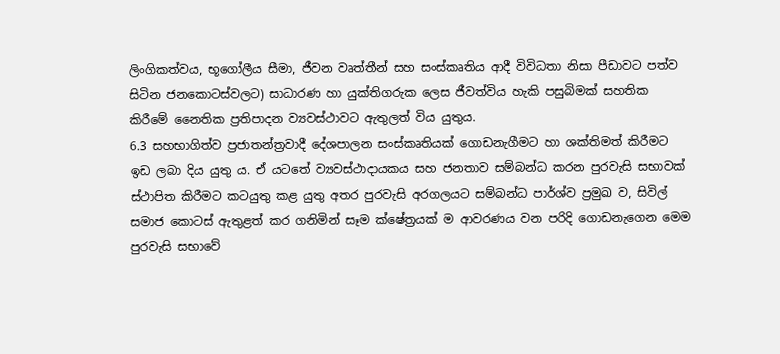ලිංගිකත්වය, භූගෝලීය සීමා, ජීවන වෘත්තීන් සහ සංස්කෘතිය ආදී විවිධතා නිසා පීඩාවට පත්ව සිටින ජනකොටස්වලට) සාධාරණ හා යුක්තිගරුක ලෙස ජීවත්විය හැකි පසුබිමක් සහතික කිරීමේ නෛතික ප්‍රතිපාදන ව්‍යවස්ථාවට ඇතුලත් විය යුතුය.
6.3 සහභාගිත්ව ප්‍රජාතන්ත්‍රවාදී දේශපාලන සංස්කෘතියක් ගොඩනැගීමට හා ශක්තිමත් කිරීමට ඉඩ ලබා දිය යුතු ය. ඒ යටතේ ව්‍යවස්ථාදායකය සහ ජනතාව සම්බන්ධ කරන පුරවැසි සභාවක් ස්ථාපිත කිරීමට කටයුතු කළ යුතු අතර පුරවැසි අරගලයට සම්බන්ධ පාර්ශ්ව ප්‍රමුඛ ව, සිවිල් සමාජ කොටස් ඇතුළත් කර ගනිමින් සෑම ක්ෂේත්‍රයක් ම ආවරණය වන පරිදි ගොඩනැගෙන මෙම පුරවැසි සභාවේ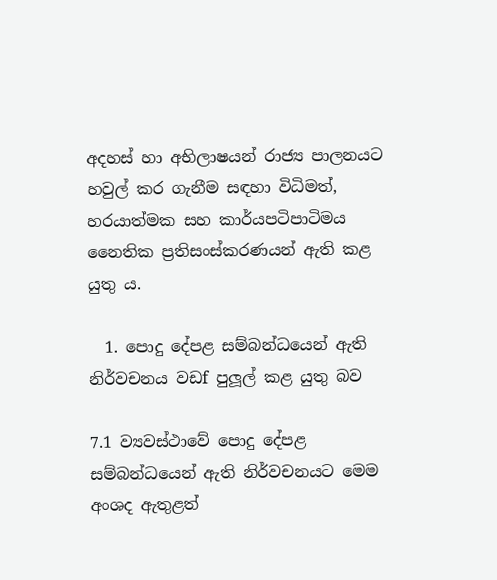අදහස් හා අභිලාෂයන් රාජ්‍ය පාලනයට හවුල් කර ගැනීම සඳහා විධිමත්, හරයාත්මක සහ කාර්යපටිපාටිමය නෛතික ප්‍රතිසංස්කරණයන් ඇති කළ යුතු ය.

  1. පොදු දේපළ සම්බන්ධයෙන් ඇති නිර්වචනය වඩf පුලූල් කළ යුතු බව

7.1 ව්‍යවස්ථාවේ පොදු දේපළ සම්බන්ධයෙන් ඇති නිර්වචනයට මෙම අංශද ඇතුළත්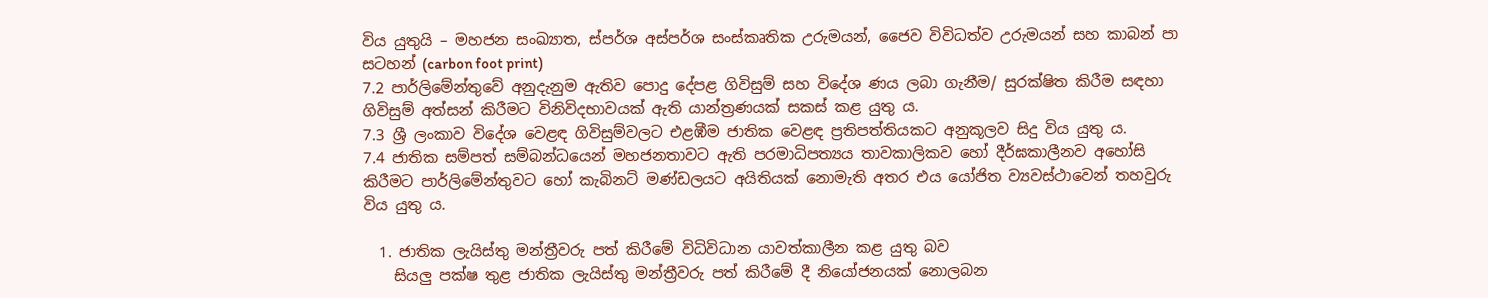විය යුතුයි – මහජන සංඛ්‍යාත, ස්පර්ශ අස්පර්ශ සංස්කෘතික උරුමයන්, ජෛව විවිධත්ව උරුමයන් සහ කාබන් පා සටහන් (carbon foot print)
7.2 පාර්ලිමේන්තුවේ අනුදැනුම ඇතිව පොදු දේපළ ගිවිසුම් සහ විදේශ ණය ලබා ගැනීම/ සුරක්ෂිත කිරීම සඳහා ගිවිසුම් අත්සන් කිරීමට විනිවිදභාවයක් ඇති යාන්ත්‍රණයක් සකස් කළ යුතු ය.
7.3 ශ්‍රී ලංකාව විදේශ වෙළඳ ගිවිසුම්වලට එළඹීම ජාතික වෙළඳ ප්‍රතිපත්තියකට අනුකූලව සිදු විය යුතු ය.
7.4 ජාතික සම්පත් සම්බන්ධයෙන් මහජනතාවට ඇති පරමාධිපත්‍යය තාවකාලිකව හෝ දීර්ඝකාලීනව අහෝසි කිරීමට පාර්ලිමේන්තුවට හෝ කැබිනට් මණ්ඩලයට අයිතියක් නොමැති අතර එය යෝජිත ව්‍යවස්ථාවෙන් තහවුරු විය යුතු ය.

  1. ජාතික ලැයිස්තු මන්ත්‍රීවරු පත් කිරීමේ විධිවිධාන යාවත්කාලීන කළ යුතු බව
    සියලු පක්ෂ තුළ ජාතික ලැයිස්තු මන්ත්‍රීවරු පත් කිරීමේ දී නියෝජනයක් නොලබන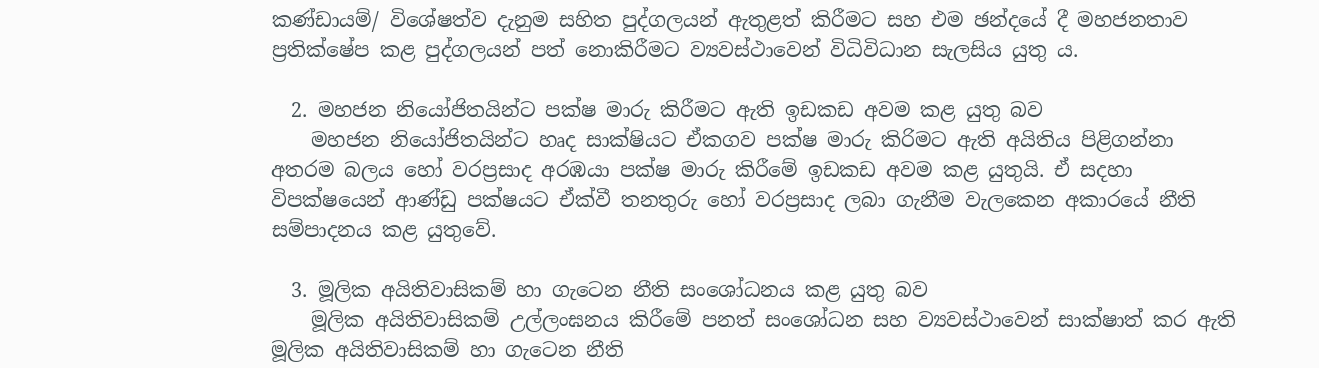කණ්ඩායම්/ විශේෂත්ව දැනුම සහිත පුද්ගලයන් ඇතුළත් කිරීමට සහ එම ඡන්දයේ දී මහජනතාව ප්‍රතික්ෂේප කළ පුද්ගලයන් පත් නොකිරීමට ව්‍යවස්ථාවෙන් විධිවිධාන සැලසිය යුතු ය.

  2. මහජන නියෝජිතයින්ට පක්ෂ මාරු කිරීමට ඇති ඉඩකඩ අවම කළ යුතු බව
    මහජන නියෝජිතයින්ට හෘද සාක්ෂියට ඒකගව පක්ෂ මාරු කිරිමට ඇති අයිතිය පිළිගන්නා අතරම බලය හෝ වරප්‍රසාද අරඹයා පක්ෂ මාරු කිරීමේ ඉඩකඩ අවම කළ යුතුයි. ඒ සදහා විපක්ෂයෙන් ආණ්ඩු පක්ෂයට ඒක්වී තනතුරු හෝ වරප්‍රසාද ලබා ගැනීම වැලකෙන අකාරයේ නීති සම්පාදනය කළ යුතුවේ.

  3. මූලික අයිතිවාසිකම් හා ගැටෙන නීති සංශෝධනය කළ යුතු බව
    මූලික අයිතිවාසිකම් උල්ලංඝනය කිරීමේ පනත් සංශෝධන සහ ව්‍යවස්ථාවෙන් සාක්ෂාත් කර ඇති මූලික අයිතිවාසිකම් හා ගැටෙන නීති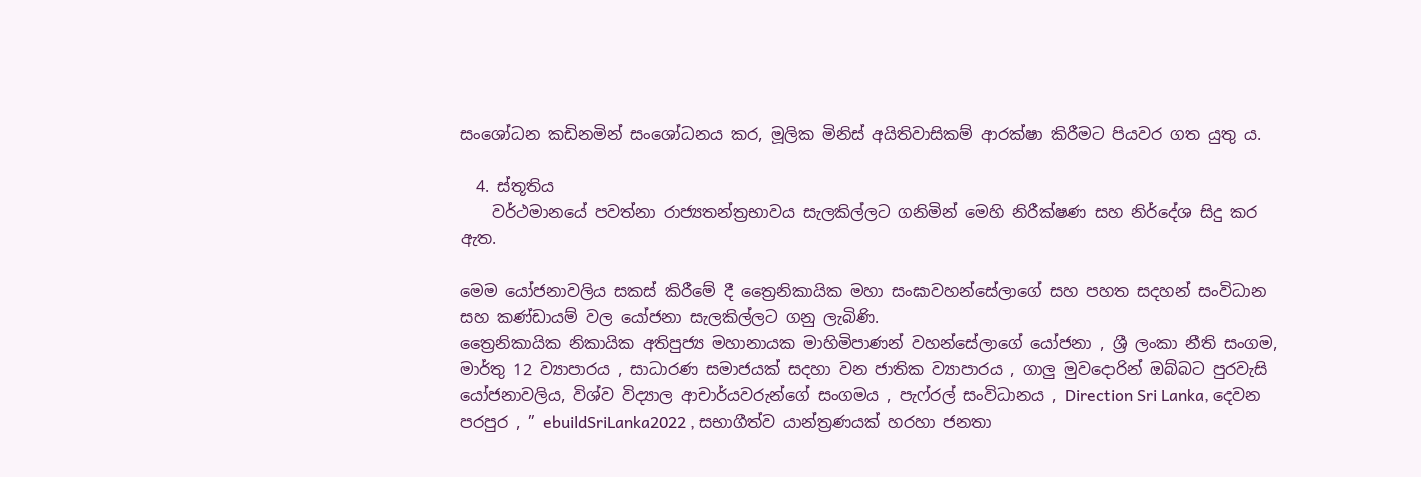සංශෝධන කඩිනමින් සංශෝධනය කර, මූලික මිනිස් අයිතිවාසිකම් ආරක්ෂා කිරීමට පියවර ගත යුතු ය.

  4. ස්තූතිය
    වර්ථමානයේ පවත්නා රාජ්‍යතන්ත්‍රභාවය සැලකිල්ලට ගනිමින් මෙහි නිරීක්ෂණ සහ නිර්දේශ සිදු කර ඇත.

මෙම යෝජනාවලිය සකස් කිරීමේ දී ත්‍රෛනිකායික මහා සංඝාවහන්සේලාගේ සහ පහත සදහන් සංවිධාන සහ කණ්ඩායම් වල යෝජනා සැලකිල්ලට ගනු ලැබිණි.
ත්‍රෛනිකායික නිකායික අතිපුජ්‍ය මහානායක මාහිමිපාණන් වහන්සේලාගේ යෝජනා , ශ්‍රී ලංකා නීති සංගම, මාර්තු 12 ව්‍යාපාරය , සාධාරණ සමාජයක් සදහා වන ජාතික ව්‍යාපාරය , ගාලු මුවදොරින් ඔබ්බට පුරවැසි යෝජනාවලිය, විශ්ව විද්‍යාල ආචාර්යවරුන්ගේ සංගමය , පැෆ්රල් සංවිධානය , Direction Sri Lanka, දෙවන පරපුර , ” ebuildSriLanka2022 , සභාගීත්ව යාන්ත්‍රණයක් හරහා ජනතා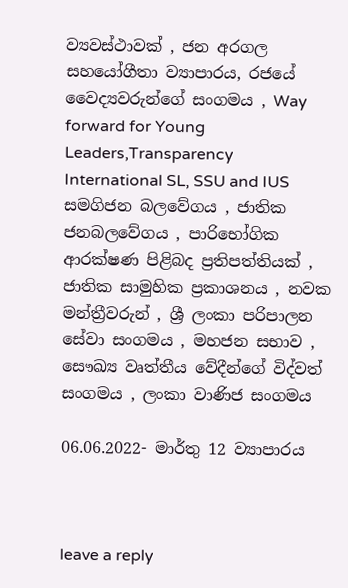ව්‍යවස්ථාවක් , ජන අරගල සහයෝගීතා ව්‍යාපාරය, රජයේ වෛද්‍යවරුන්ගේ සංගමය , Way forward for Young Leaders,Transparency International SL, SSU and IUS සමගිජන බලවේගය , ජාතික ජනබලවේගය , පාරිභෝගික ආරක්ෂණ පිළිබද ප්‍රතිපත්තියක් , ජාතික සාමුහික ප්‍රකාශනය , නවක මන්ත්‍රීවරුන් , ශ්‍රී ලංකා පරිපාලන සේවා සංගමය , මහජන සභාව , සෞඛ්‍ය වෘත්තීය වේදීන්ගේ විද්වත් සංගමය , ලංකා වාණිජ සංගමය

06.06.2022- මාර්තු 12 ව්‍යාපාරය



leave a reply